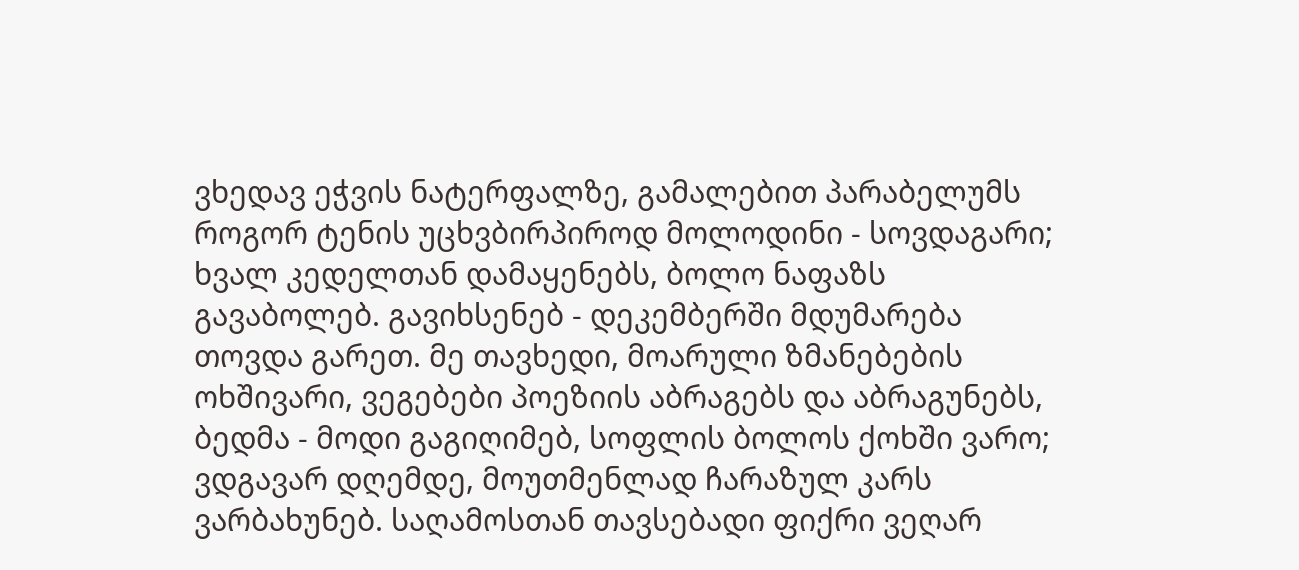ვხედავ ეჭვის ნატერფალზე, გამალებით პარაბელუმს როგორ ტენის უცხვბირპიროდ მოლოდინი - სოვდაგარი; ხვალ კედელთან დამაყენებს, ბოლო ნაფაზს გავაბოლებ. გავიხსენებ - დეკემბერში მდუმარება თოვდა გარეთ. მე თავხედი, მოარული ზმანებების ოხშივარი, ვეგებები პოეზიის აბრაგებს და აბრაგუნებს, ბედმა - მოდი გაგიღიმებ, სოფლის ბოლოს ქოხში ვარო; ვდგავარ დღემდე, მოუთმენლად ჩარაზულ კარს ვარბახუნებ. საღამოსთან თავსებადი ფიქრი ვეღარ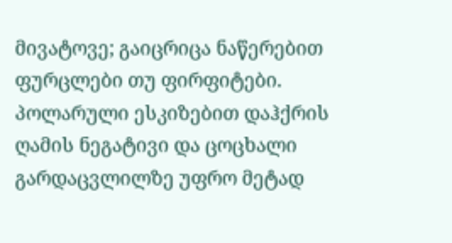მივატოვე; გაიცრიცა ნაწერებით ფურცლები თუ ფირფიტები. პოლარული ესკიზებით დაჰქრის ღამის ნეგატივი და ცოცხალი გარდაცვლილზე უფრო მეტად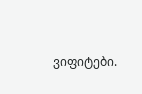ვიფიტები.